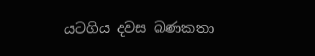යටගිය දවස බණකතා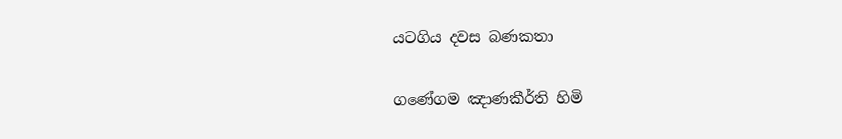යටගිය දවස බණකතා

ගණේගම ඤාණකීර්ති හිමි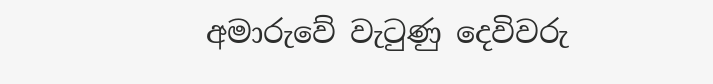අමාරුවේ වැටුණු දෙවිවරු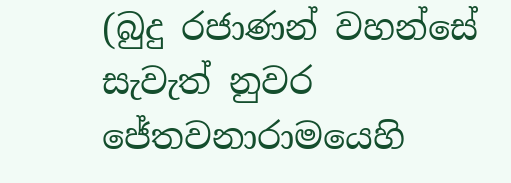(බුදු රජාණන් වහන්සේ සැවැත් නුවර ජේතවනාරාමයෙහි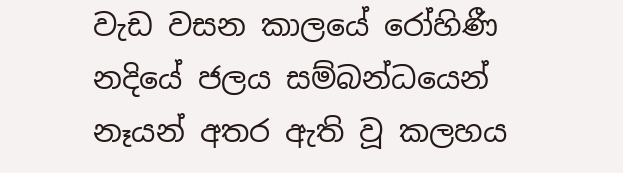වැඩ වසන කාලයේ රෝහිණී නදියේ ජලය සම්බන්ධයෙන් නෑයන් අතර ඇති වූ කලහය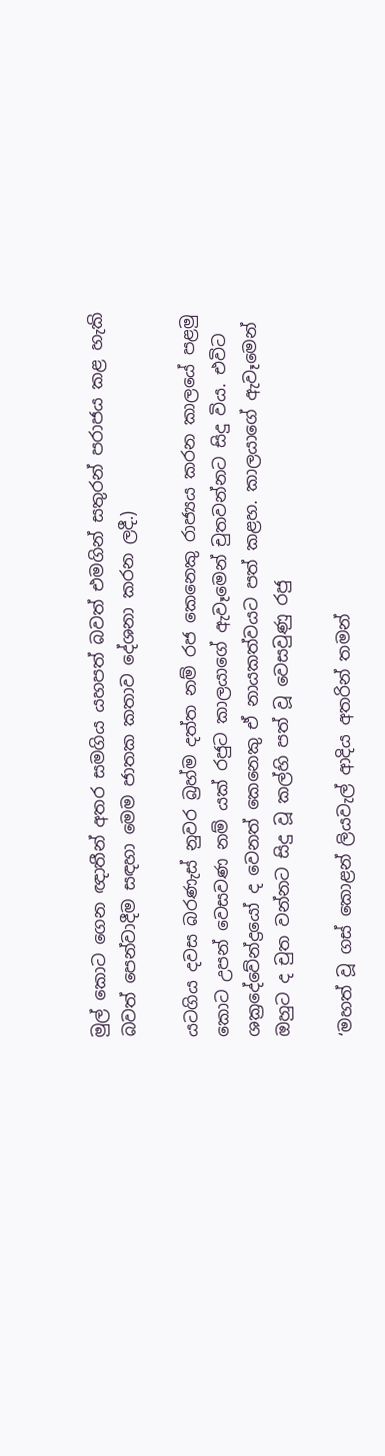මුල් කොට ගෙන ඥාතීන් අතර සමගිය යහපත් බවත් එමගින් සතුරන් පරාජය කළ හැකි බවත් පෙන්වාදීම සඳහා මෙම ජාතක කතාව දේශනා කරන ලදී.)

යටගිය දවස බරණැස් නුවර බ්‍රහ්ම දත්ත නම් රජ කෙනෙකු රාජ්‍යය කරන කාලයේ පළමු කොට උපන් වෙසවණ නම් යක් රජුට කාලයාගේ ඇවෑමෙන් චුතවන්නට සිදු විය. එවිට ශක්‍රදේවේන්ද්‍රයෝ ද වෙනත් කෙනෙකු ඒ නායකත්වයට පත් කළහ. කාලයාගේ ඇවෑමෙන් ඔහුට ද චුත වන්නට සිදු වූ කල්හි පත් වූ වෙසවුණු රජු

‘මහත් වූ ගස් කොළන් ලියවැල් ආදිය අතරින් තමන්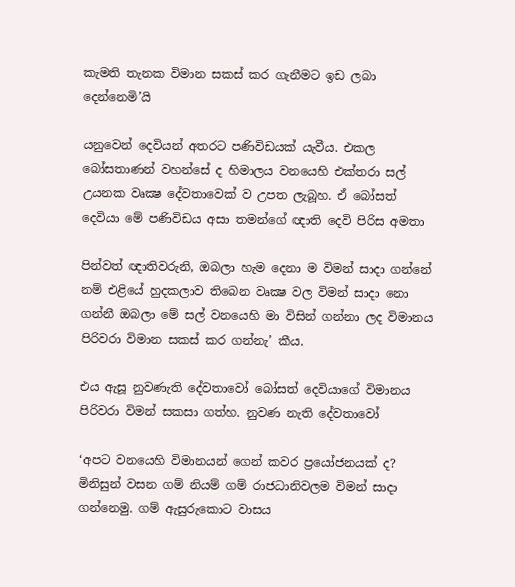කැමති තැනක විමාන සකස් කර ගැනීමට ඉඩ ලබා දෙන්නෙමි’යි

යනුවෙන් දෙවියන් අතරට පණිවිඩයක් යැවීය. එකල බෝසතාණන් වහන්සේ ද හිමාලය වනයෙහි එක්තරා සල් උයනක වෘක්‍ෂ දේවතාවෙක් ව උපත ලැබූහ. ඒ බෝසත් දෙවියා මේ පණිවිඩය අසා තමන්ගේ ඥාති දෙවි පිරිස අමතා

පින්වත් ඥාතිවරුනි, ඔබලා හැම දෙනා ම විමන් සාදා ගන්නේ නම් එළියේ හුදකලාව තිබෙන වෘක්‍ෂ වල විමන් සාදා නො ගන්නී ඔබලා මේ සල් වනයෙහි මා විසින් ගන්නා ලද විමානය පිරිවරා විමාන සකස් කර ගන්නැ’ කීය.

එය ඇසූ නුවණැති දේවතාවෝ බෝසත් දෙවියාගේ විමානය පිරිවරා විමන් සකසා ගත්හ. නුවණ නැති දේවතාවෝ

‘අපට වනයෙහි විමානයන් ගෙන් කවර ප්‍රයෝජනයක් ද? මිනිසුන් වසන ගම් නියම් ගම් රාජධානිවලම විමන් සාදා ගන්නෙමු. ගම් ඇසුරුකොට වාසය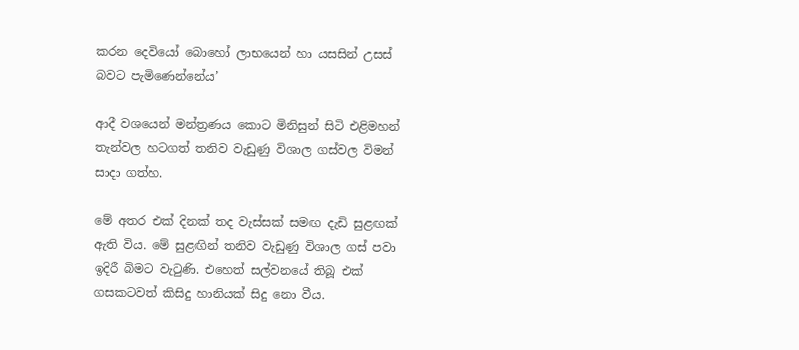කරන දෙවියෝ බොහෝ ලාභයෙන් හා යසසින් උසස් බවට පැමිණෙන්නේය’

ආදී වශයෙන් මන්ත්‍රණය කොට මිනිසුන් සිටි එළිමහන් තැන්වල හටගත් තනිව වැඩුණු විශාල ගස්වල විමන් සාදා ගත්හ.

මේ අතර එක් දිනක් තද වැස්සක් සමඟ දැඩි සුළඟක් ඇති විය. මේ සුළඟින් තනිව වැඩුණු විශාල ගස් පවා ඉදිරී බිමට වැටුණි. එහෙත් සල්වනයේ තිබූ එක් ගසකටවත් කිසිදු හානියක් සිදු නො වීය.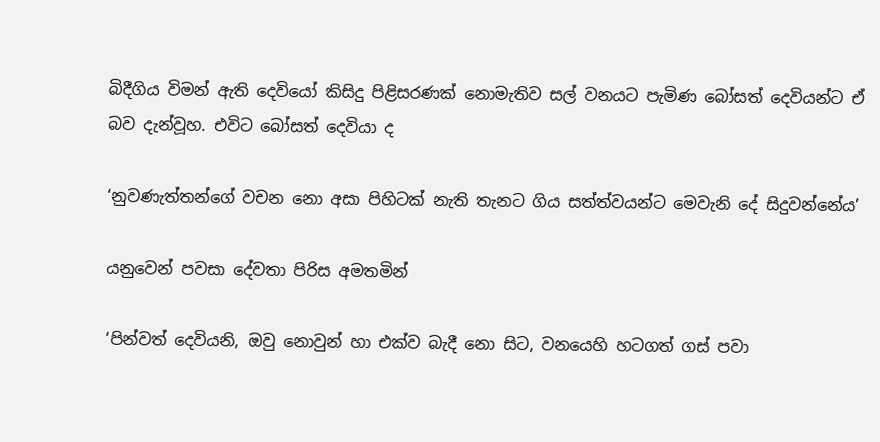බිදීගිය විමන් ඇති දෙවියෝ කිසිදු පිළිසරණක් නොමැතිව සල් වනයට පැමිණ බෝසත් දෙවියන්ට ඒ බව දැන්වූහ. එවිට බෝසත් දෙවියා ද

‘නුවණැත්තන්ගේ වචන නො අසා පිහිටක් නැති තැනට ගිය සත්ත්වයන්ට මෙවැනි දේ සිදුවන්නේය’

යනුවෙන් පවසා දේවතා පිරිස අමතමින්

‘පින්වත් දෙවියනි, ඔවු නොවුන් හා එක්ව බැදී නො සිට, වනයෙහි හටගත් ගස් පවා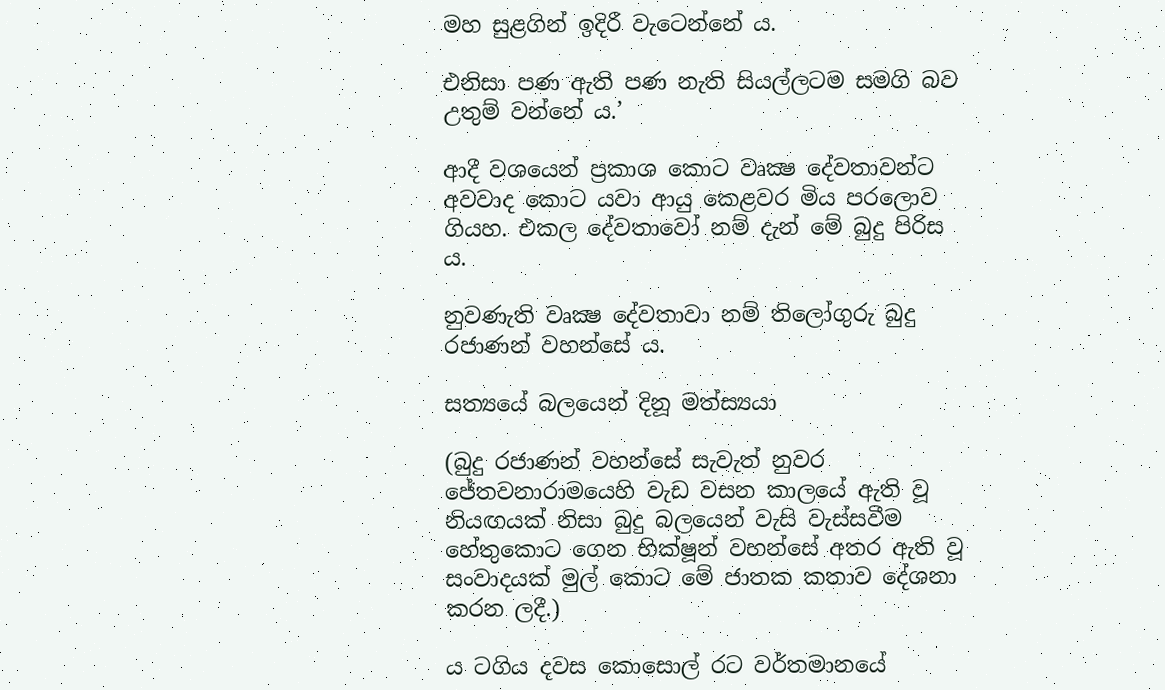මහ සුළගින් ඉදිරී වැටෙන්නේ ය.

එනිසා පණ ඇති පණ නැති සියල්ලටම සමගි බව උතුම් වන්නේ ය.’

ආදී වශයෙන් ප්‍රකාශ කොට වෘක්‍ෂ දේවතාවන්ට අවවාද කොට යවා ආයු කෙළවර මිය පරලොව ගියහ. එකල දේවතාවෝ නම් දැන් මේ බුදු පිරිස ය.

නුවණැති වෘක්‍ෂ දේවතාවා නම් තිලෝගුරු බුදු රජාණන් වහන්සේ ය.

සත්‍යයේ බලයෙන් දිනූ මත්ස්‍යයා

(බුදු රජාණන් වහන්සේ සැවැත් නුවර ජේතවනාරාමයෙහි වැඩ වසන කාලයේ ඇති වූ නියඟයක් නිසා බුදු බලයෙන් වැසි වැස්සවීම හේතුකොට ගෙන භික්ෂූන් වහන්සේ අතර ඇති වූ සංවාදයක් මුල් කොට මේ ජාතක කතාව දේශනා කරන ලදී.)

ය ටගිය දවස කොසොල් රට වර්තමානයේ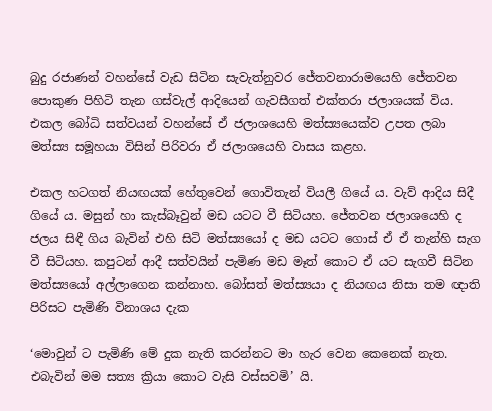බුදු රජාණන් වහන්සේ වැඩ සිටින සැවැත්නුවර ජේතවනාරාමයෙහි ජේතවන පොකුණ පිහිටි තැන ගස්වැල් ආදියෙන් ගැවසීගත් එක්තරා ජලාශයක් විය. එකල බෝධි සත්වයන් වහන්සේ ඒ ජලාශයෙහි මත්ස්‍යයෙක්ව උපත ලබා මත්ස්‍ය සමූහයා විසින් පිරිවරා ඒ ජලාශයෙහි වාසය කළහ.

එකල හටගත් නියඟයක් හේතුවෙන් ගොවිතැන් වියලී ගියේ ය. වැව් ආදිය සිදී ගියේ ය. මසුන් හා කැස්බෑවුන් මඩ යටට වී සිටියහ. ජේතවන ජලාශයෙහි ද ජලය සිඳී ගිය බැවින් එහි සිටි මත්ස්‍යයෝ ද මඩ යටට ගොස් ඒ ඒ තැන්හි සැග වී සිටියහ. කපුටන් ආදී සත්වයින් පැමිණ මඩ මෑත් කොට ඒ යට සැගවී සිටින මත්ස්‍යයෝ අල්ලාගෙන කන්නාහ. බෝසත් මත්ස්‍යයා ද නියඟය නිසා තම ඥාති පිරිසට පැමිණි විනාශය දැක

‘මොවුන් ට පැමිණි මේ දුක නැති කරන්නට මා හැර වෙන කෙනෙක් නැත. එබැවින් මම සත්‍ය ක්‍රියා කොට වැසි වස්සවමි’ යි.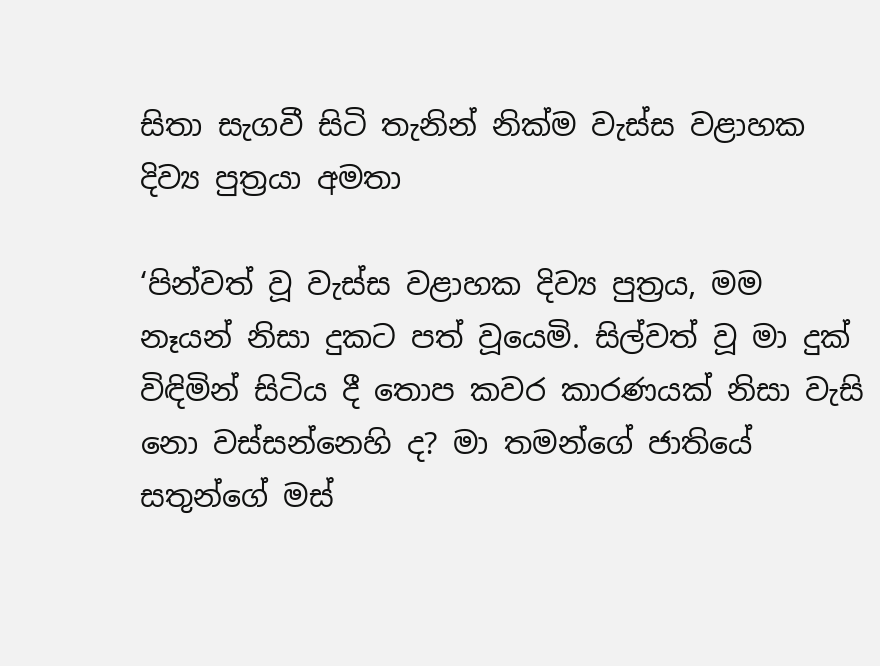සිතා සැගවී සිටි තැනින් නික්ම වැස්ස වළාහක දිව්‍ය පුත්‍රයා අමතා

‘පින්වත් වූ වැස්ස වළාහක දිව්‍ය පුත්‍රය, මම නෑයන් නිසා දුකට පත් වූයෙමි. සිල්වත් වූ මා දුක් විඳිමින් සිටිය දී තොප කවර කාරණයක් නිසා වැසි නො වස්සන්නෙහි ද? මා තමන්ගේ ජාතියේ සතුන්ගේ මස්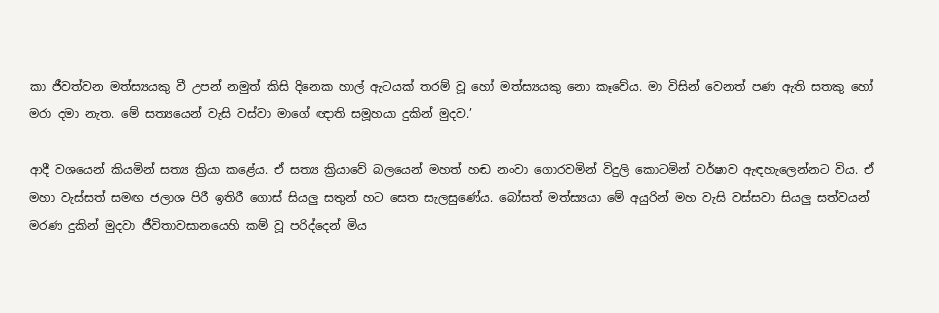කා ජීවත්වන මත්ස්‍යයකු වී උපන් නමුත් කිසි දිනෙක හාල් ඇටයක් තරම් වූ හෝ මත්ස්‍යයකු නො කෑවේය. මා විසින් වෙනත් පණ ඇති සතකු හෝ මරා දමා නැත. මේ සත්‍යයෙන් වැසි වස්වා මාගේ ඥාති සමූහයා දුකින් මුදව.’

ආදී වශයෙන් කියමින් සත්‍ය ක්‍රියා කළේය. ඒ සත්‍ය ක්‍රියාවේ බලයෙන් මහත් හඬ නංවා ගොරවමින් විදුලි කොටමින් වර්ෂාව ඇඳහැලෙන්නට විය. ඒ මහා වැස්සත් සමඟ ජලාශ පිරී ඉතිරී ගොස් සියලු සතුන් හට සෙත සැලසුණේය. බෝසත් මත්ස්‍යයා මේ අයුරින් මහ වැසි වස්සවා සියලු සත්වයන් මරණ දුකින් මුදවා ජීවිතාවසානයෙහි කම් වූ පරිද්දෙන් මිය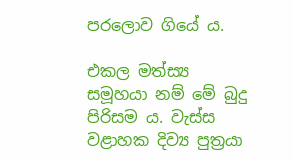පරලොව ගියේ ය.

එකල මත්ස්‍ය සමූහයා නම් මේ බුදු පිරිසම ය. වැස්ස වළාහක දිව්‍ය පුත්‍රයා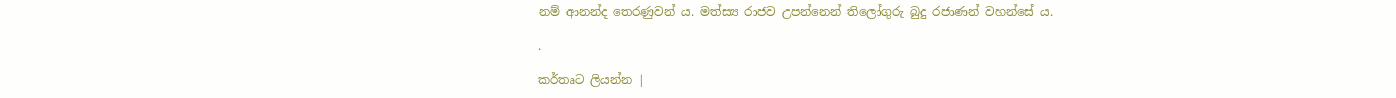නම් ආනන්ද තෙරණුවන් ය. මත්ස්‍ය රාජව උපන්නෙන් තිලෝගුරු බුදු රජාණන් වහන්සේ ය.

.

කර්තෘට ලියන්න |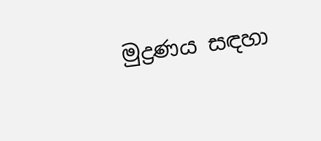මුද්‍රණය සඳහා